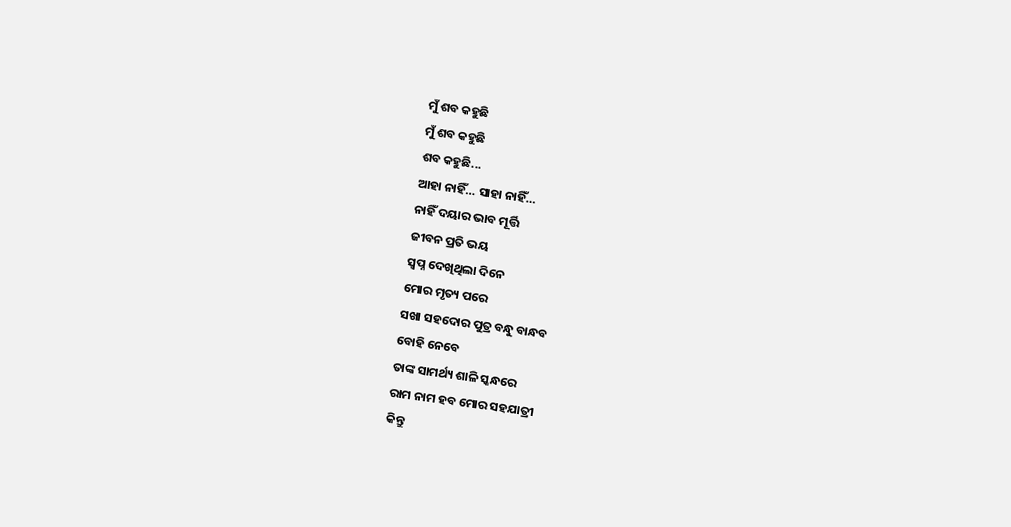ମୁଁ ଶବ କହୁଛି
ମୁଁ ଶବ କହୁଛି
ଶବ କହୁଛି...
ଆହା ନାହିଁ… ସାହା ନାହିଁ…
ନାହିଁ ଦୟାର ଭାବ ମୂର୍ତ୍ତି
ଜୀବନ ପ୍ରତି ଭୟ
ସ୍ୱପ୍ନ ଦେଖିଥିଲା ଦିନେ
ମୋର ମୃତ୍ୟ ପରେ
ସଖା ସହଦୋର ପୁତ୍ର ବନ୍ଧୁ ବାନ୍ଧବ
ବୋହି ନେବେ
ତାଙ୍କ ସାମର୍ଥ୍ୟ ଶାଳି ସ୍କନ୍ଧରେ
ରାମ ନାମ ହବ ମୋର ସହଯାତ୍ରୀ
କିନ୍ତୁ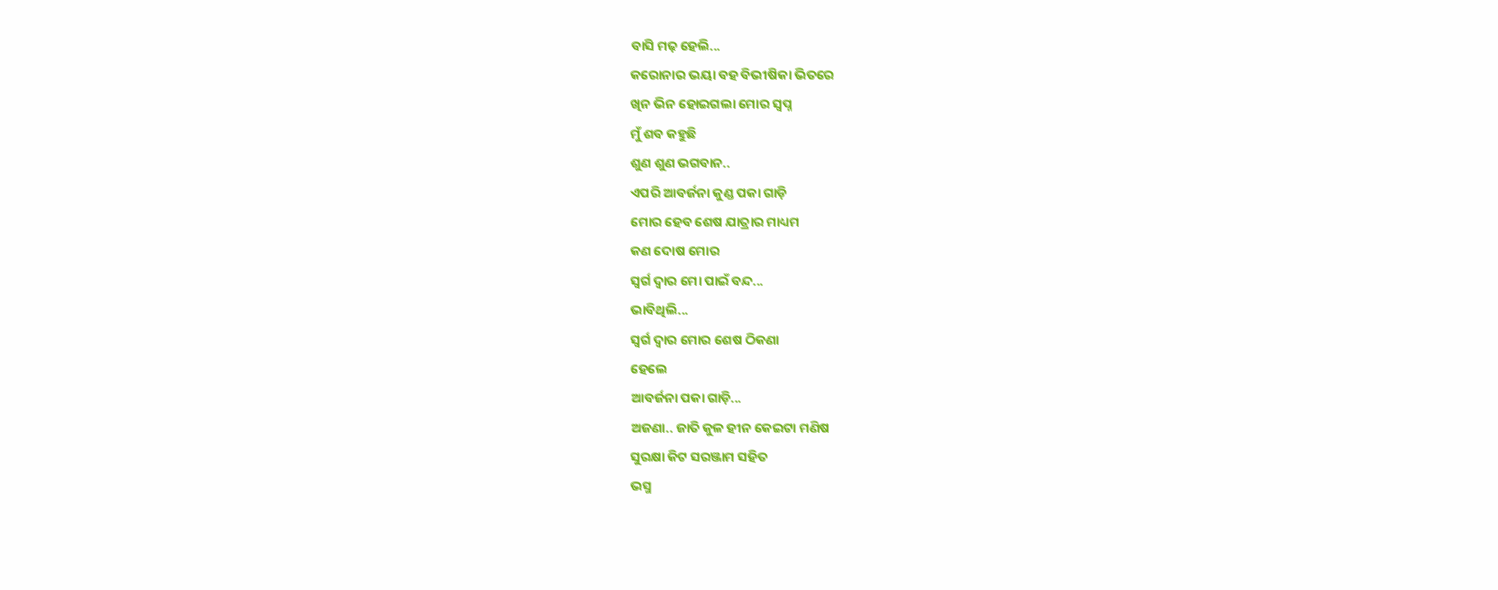ବାସି ମଢ଼ ହେଲି...
କରୋନାର ଭୟା ବହ ବିଭୀଷିକା ଭିତରେ
ଖିନ ଭିନ ହୋଇଗଲା ମୋର ସ୍ୱପ୍ନ
ମୁଁ ଶବ କହୁଛି
ଶୁଣ ଶୁଣ ଭଗବାନ..
ଏପରି ଆବର୍ଜନା କୁଣ୍ଡ ପକା ଗାଡ଼ି
ମୋର ହେବ ଶେଷ ଯାତ୍ରାର ମାଧ୍ୟମ
କଣ ଦୋଷ ମୋର
ସ୍ୱର୍ଗ ଦ୍ୱାର ମୋ ପାଇଁ ବନ୍ଦ...
ଭାବିଥିଲି...
ସ୍ୱର୍ଗ ଦ୍ୱାର ମୋର ଶେଷ ଠିକଣା
ହେଲେ
ଆବର୍ଜନା ପକା ଗାଡ଼ି...
ଅଜଣା.. ଜାତି କୁଳ ହୀନ କେଇଟା ମଣିଷ
ସୁରକ୍ଷା କିଟ ସରଞ୍ଜାମ ସହିତ
ଭସ୍ମ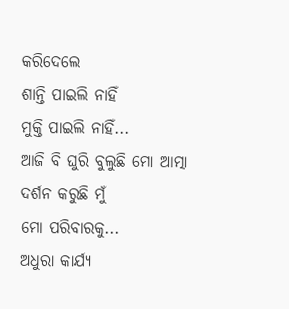କରିଦେଲେ
ଶାନ୍ତି ପାଇଲି ନାହିଁ
ମୁକ୍ତି ପାଇଲି ନାହିଁ...
ଆଜି ବି ଘୁରି ବୁଲୁଛି ମୋ ଆତ୍ମା
ଦର୍ଶନ କରୁଛି ମୁଁ
ମୋ ପରିବାରକୁ...
ଅଧୁରା କାର୍ଯ୍ୟ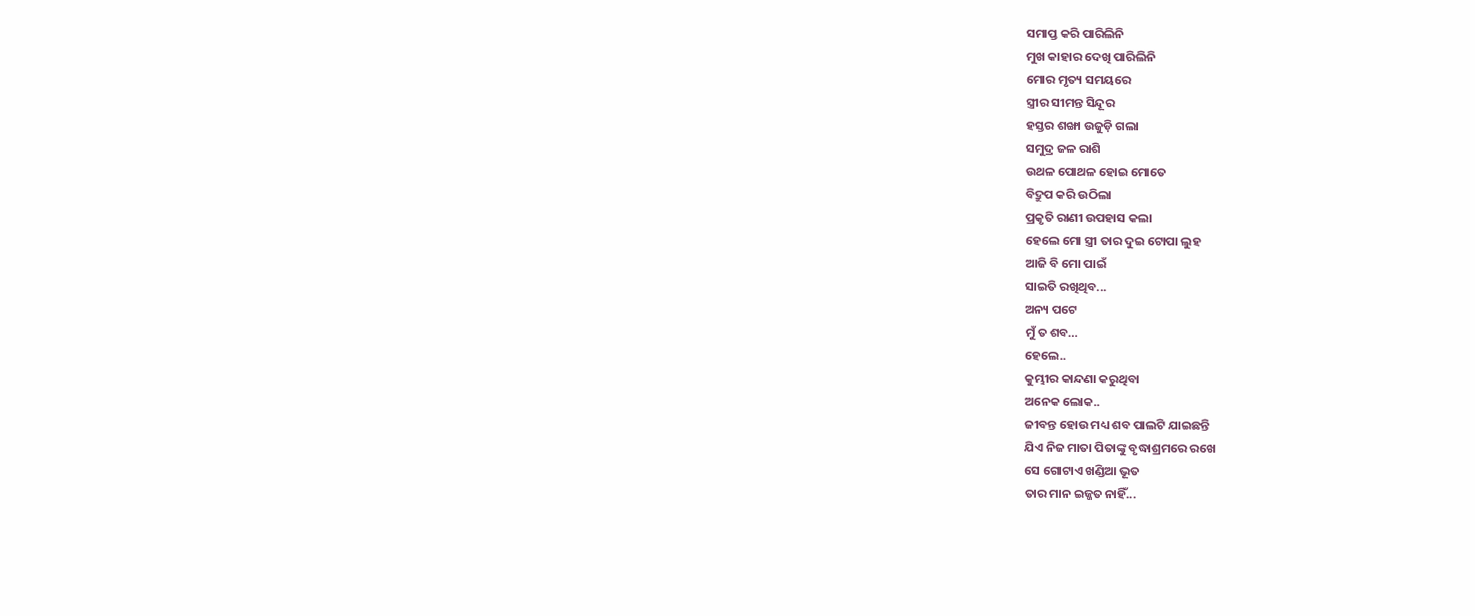ସମାପ୍ତ କରି ପାରିଲିନି
ମୁଖ କାହାର ଦେଖି ପାରିଲିନି
ମୋର ମୃତ୍ୟ ସମୟରେ
ସ୍ତ୍ରୀର ସୀମନ୍ତ ସିନ୍ଦୂର
ହସ୍ତର ଶଙ୍ଖା ଉଜୁଡ଼ି ଗଲା
ସମୁଦ୍ର ଜଳ ରାଶି
ଉଥଳ ପୋଥଳ ହୋଇ ମୋତେ
ବିଦ୍ରୁପ କରି ଉଠିଲା
ପ୍ରକୃତି ରାଣୀ ଉପହାସ କଲା
ହେଲେ ମୋ ସ୍ତ୍ରୀ ତାର ଦୁଇ ଟୋପା ଲୁହ
ଆଜି ବି ମୋ ପାଇଁ
ସାଇତି ରଖିଥିବ...
ଅନ୍ୟ ପଟେ
ମୁଁ ତ ଶବ…
ହେଲେ..
କୁମ୍ଭୀର କାନ୍ଦଣା କରୁଥିବା
ଅନେକ ଲୋକ..
ଜୀବନ୍ତ ହୋଉ ମଧ୍ୟ ଶବ ପାଲଟି ଯାଇଛନ୍ତି
ଯିଏ ନିଜ ମାତା ପିତାଙ୍କୁ ବୃଦ୍ଧାଶ୍ରମରେ ରଖେ
ସେ ଗୋଟାଏ ଖଣ୍ଡିଆ ଭୂତ
ତାର ମାନ ଇଜ୍ଜତ ନାହିଁ...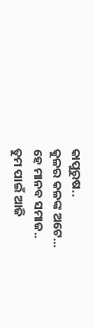କାପୁରୁଷ..
କୁଳର କଳଙ୍କ ଅଟେ…
ହେ ମାନବ ସମାଜ..
ତୁମ ପାଇଁ ଆଜି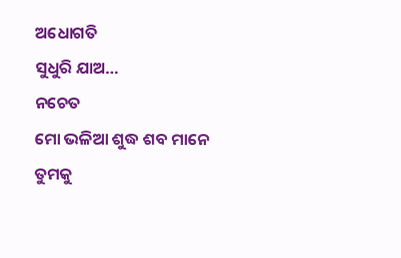ଅଧୋଗତି
ସୁଧୁରି ଯାଅ…
ନଚେତ
ମୋ ଭଳିଆ ଶୁଦ୍ଧ ଶବ ମାନେ
ତୁମକୁ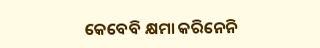କେବେବି କ୍ଷମା କରିନେନି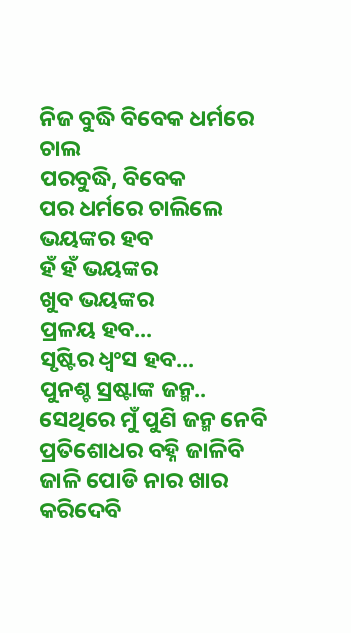ନିଜ ବୁଦ୍ଧି ବିବେକ ଧର୍ମରେ ଚାଲ
ପରବୁଦ୍ଧି, ବିବେକ
ପର ଧର୍ମରେ ଚାଲିଲେ ଭୟଙ୍କର ହବ
ହଁ ହଁ ଭୟଙ୍କର
ଖୁବ ଭୟଙ୍କର
ପ୍ରଳୟ ହବ...
ସୃଷ୍ଟିର ଧ୍ୱଂସ ହବ...
ପୁନଶ୍ଚ ସ୍ରଷ୍ଟାଙ୍କ ଜନ୍ମ..
ସେଥିରେ ମୁଁ ପୁଣି ଜନ୍ମ ନେବି
ପ୍ରତିଶୋଧର ବହ୍ନି ଜାଳିବି
ଜାଳି ପୋଡି ନାର ଖାର କରିଦେବି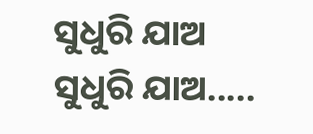ସୁଧୁରି ଯାଅ
ସୁଧୁରି ଯାଅ.....